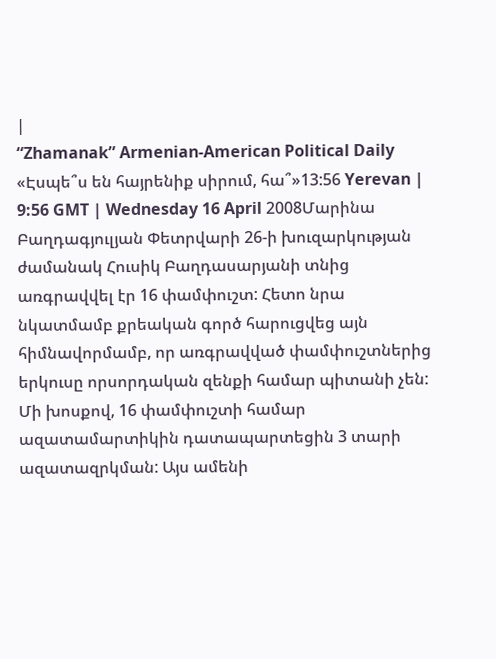|
“Zhamanak” Armenian-American Political Daily
«Էսպե՞ս են հայրենիք սիրում, հա՞»13:56 Yerevan | 9:56 GMT | Wednesday 16 April 2008Մարինա Բաղդագյուլյան Փետրվարի 26-ի խուզարկության ժամանակ Հուսիկ Բաղդասարյանի տնից առգրավվել էր 16 փամփուշտ: Հետո նրա նկատմամբ քրեական գործ հարուցվեց այն հիմնավորմամբ, որ առգրավված փամփուշտներից երկուսը որսորդական զենքի համար պիտանի չեն: Մի խոսքով, 16 փամփուշտի համար ազատամարտիկին դատապարտեցին 3 տարի ազատազրկման: Այս ամենի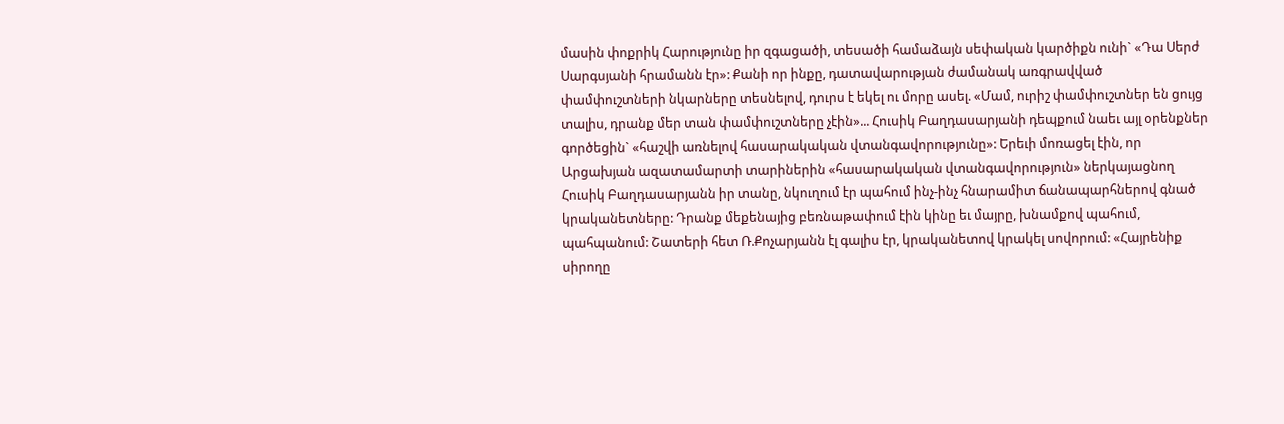մասին փոքրիկ Հարությունը իր զգացածի, տեսածի համաձայն սեփական կարծիքն ունի` «Դա Սերժ Սարգսյանի հրամանն էր»: Քանի որ ինքը, դատավարության ժամանակ առգրավված փամփուշտների նկարները տեսնելով, դուրս է եկել ու մորը ասել. «Մամ, ուրիշ փամփուշտներ են ցույց տալիս, դրանք մեր տան փամփուշտները չէին»... Հուսիկ Բաղդասարյանի դեպքում նաեւ այլ օրենքներ գործեցին` «հաշվի առնելով հասարակական վտանգավորությունը»: Երեւի մոռացել էին, որ Արցախյան ազատամարտի տարիներին «հասարակական վտանգավորություն» ներկայացնող Հուսիկ Բաղդասարյանն իր տանը, նկուղում էր պահում ինչ-ինչ հնարամիտ ճանապարհներով գնած կրականետները: Դրանք մեքենայից բեռնաթափում էին կինը եւ մայրը, խնամքով պահում, պահպանում: Շատերի հետ Ռ.Քոչարյանն էլ գալիս էր, կրականետով կրակել սովորում: «Հայրենիք սիրողը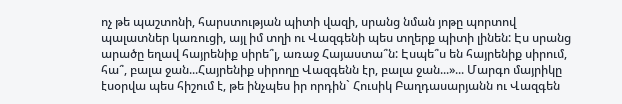ոչ թե պաշտոնի, հարստության պիտի վազի, սրանց նման յոթը պորտով պալատներ կառուցի, այլ իմ տղի ու Վազգենի պես տղերք պիտի լինեն: Էս սրանց արածը եղավ հայրենիք սիրե՞լ, առաջ Հայաստա՞ն: Էսպե՞ս են հայրենիք սիրում, հա՞, բալա ջան...Հայրենիք սիրողը Վազգենն էր, բալա ջան...»... Մարգո մայրիկը էսօրվա պես հիշում է, թե ինչպես իր որդին` Հուսիկ Բաղդասարյանն ու Վազգեն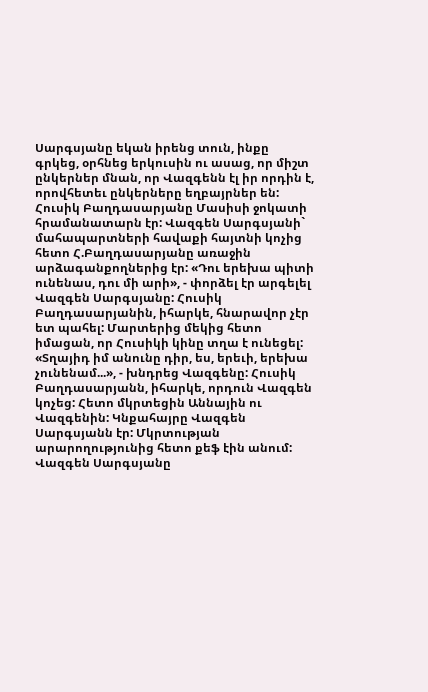Սարգսյանը եկան իրենց տուն, ինքը գրկեց, օրհնեց երկուսին ու ասաց, որ միշտ ընկերներ մնան, որ Վազգենն էլ իր որդին է, որովհետեւ ընկերները եղբայրներ են:
Հուսիկ Բաղդասարյանը Մասիսի ջոկատի հրամանատարն էր: Վազգեն Սարգսյանի` մահապարտների հավաքի հայտնի կոչից հետո Հ.Բաղդասարյանը առաջին արձագանքողներից էր: «Դու երեխա պիտի ունենաս, դու մի արի», - փորձել էր արգելել Վազգեն Սարգսյանը: Հուսիկ Բաղդասարյանին, իհարկե, հնարավոր չէր ետ պահել: Մարտերից մեկից հետո իմացան, որ Հուսիկի կինը տղա է ունեցել: «Տղայիդ իմ անունը դիր, ես, երեւի, երեխա չունենամ...», - խնդրեց Վազգենը: Հուսիկ Բաղդասարյանն, իհարկե, որդուն Վազգեն կոչեց: Հետո մկրտեցին Աննային ու Վազգենին: Կնքահայրը Վազգեն Սարգսյանն էր: Մկրտության արարողությունից հետո քեֆ էին անում: Վազգեն Սարգսյանը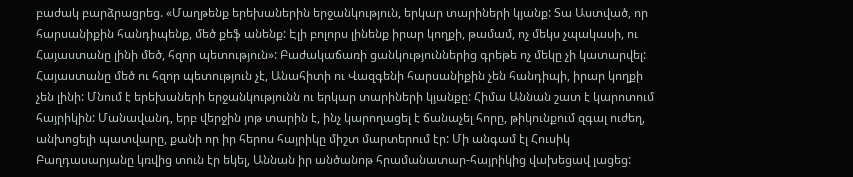բաժակ բարձրացրեց. «Մաղթենք երեխաներին երջանկություն, երկար տարիների կյանք: Տա Աստված, որ հարսանիքին հանդիպենք, մեծ քեֆ անենք: Էլի բոլորս լինենք իրար կողքի, թամամ, ոչ մեկս չպակասի, ու Հայաստանը լինի մեծ, հզոր պետություն»: Բաժակաճառի ցանկություններից գրեթե ոչ մեկը չի կատարվել: Հայաստանը մեծ ու հզոր պետություն չէ, Անահիտի ու Վազգենի հարսանիքին չեն հանդիպի, իրար կողքի չեն լինի: Մնում է երեխաների երջանկությունն ու երկար տարիների կյանքը: Հիմա Աննան շատ է կարոտում հայրիկին: Մանավանդ, երբ վերջին յոթ տարին է, ինչ կարողացել է ճանաչել հորը, թիկունքում զգալ ուժեղ, անխոցելի պատվարը, քանի որ իր հերոս հայրիկը միշտ մարտերում էր: Մի անգամ էլ Հուսիկ Բաղդասարյանը կռվից տուն էր եկել, Աննան իր անծանոթ հրամանատար-հայրիկից վախեցավ լացեց: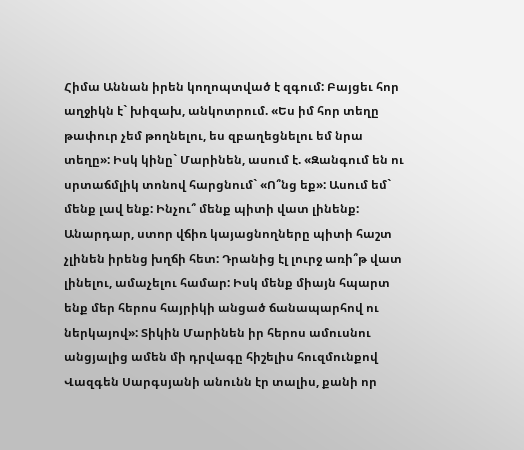Հիմա Աննան իրեն կողոպտված է զգում: Բայցեւ հոր աղջիկն է` խիզախ, անկոտրում. «Ես իմ հոր տեղը թափուր չեմ թողնելու, ես զբաղեցնելու եմ նրա տեղը»: Իսկ կինը` Մարինեն, ասում է. «Զանգում են ու սրտաճմլիկ տոնով հարցնում` «Ո՞նց եք»: Ասում եմ` մենք լավ ենք: Ինչու՞ մենք պիտի վատ լինենք: Անարդար, ստոր վճիռ կայացնողները պիտի հաշտ չլինեն իրենց խղճի հետ: Դրանից էլ լուրջ առի՞թ վատ լինելու, ամաչելու համար: Իսկ մենք միայն հպարտ ենք մեր հերոս հայրիկի անցած ճանապարհով ու ներկայով»: Տիկին Մարինեն իր հերոս ամուսնու անցյալից ամեն մի դրվագը հիշելիս հուզմունքով Վազգեն Սարգսյանի անունն էր տալիս, քանի որ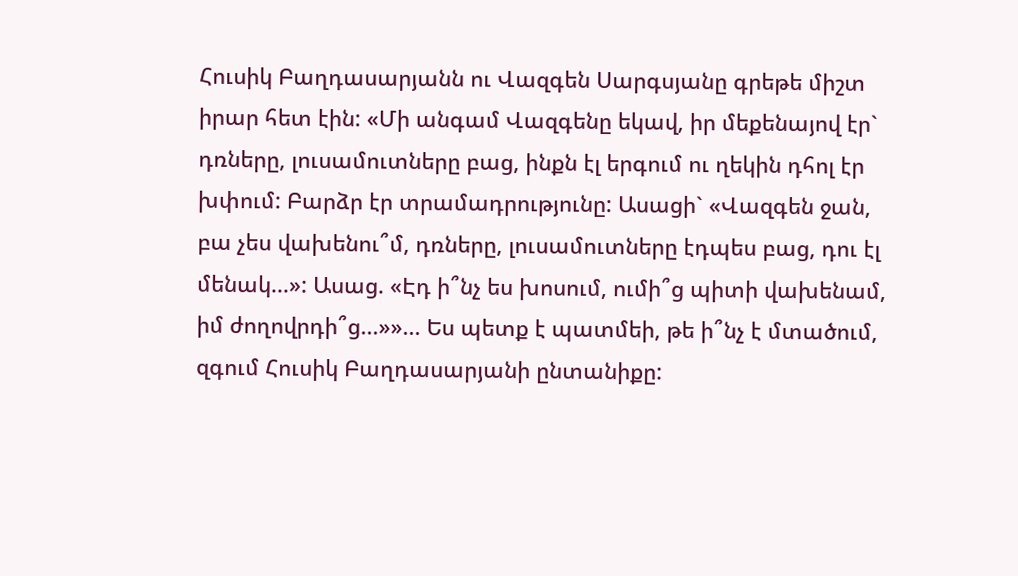Հուսիկ Բաղդասարյանն ու Վազգեն Սարգսյանը գրեթե միշտ իրար հետ էին: «Մի անգամ Վազգենը եկավ, իր մեքենայով էր` դռները, լուսամուտները բաց, ինքն էլ երգում ու ղեկին դհոլ էր խփում: Բարձր էր տրամադրությունը: Ասացի` «Վազգեն ջան, բա չես վախենու՞մ, դռները, լուսամուտները էդպես բաց, դու էլ մենակ...»: Ասաց. «Էդ ի՞նչ ես խոսում, ումի՞ց պիտի վախենամ, իմ ժողովրդի՞ց...»»... Ես պետք է պատմեի, թե ի՞նչ է մտածում, զգում Հուսիկ Բաղդասարյանի ընտանիքը: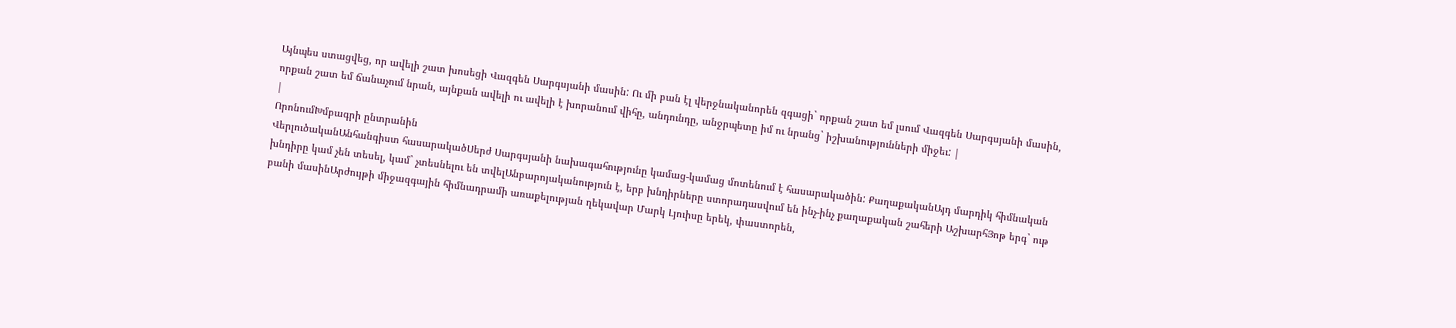Այնպես ստացվեց, որ ավելի շատ խոսեցի Վազգեն Սարգսյանի մասին: Ու մի բան էլ վերջնականորեն զգացի` որքան շատ եմ լսում Վազգեն Սարգսյանի մասին, որքան շատ եմ ճանաչում նրան, այնքան ավելի ու ավելի է խորանում վիհը, անդունդը, անջրպետը իմ ու նրանց` իշխանությունների միջեւ: |
|
ՈրոնումԽմբագրի ընտրանին
ՎերլուծականԱնհանգիստ հասարակածՍերժ Սարգսյանի նախագահությունը կամաց-կամաց մոտենում է հասարակածին: ՔաղաքականԱյդ մարդիկ հիմնական խնդիրը կամ չեն տեսել, կամ` չտեսնելու են տվելԱնբարոյականություն է, երբ խնդիրները ստորադասվում են ինչ-ինչ քաղաքական շահերի ԱշխարհՅոթ երգ` ութ բանի մասինԱրժույթի միջազգային հիմնադրամի առաքելության ղեկավար Մարկ Լյուիսը երեկ, փաստորեն,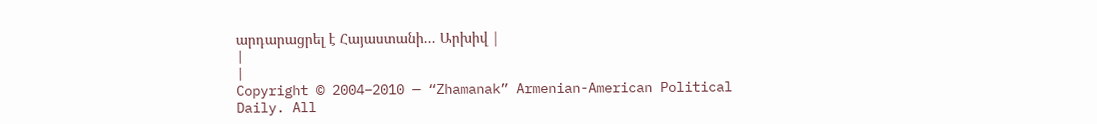արդարացրել է Հայաստանի... Արխիվ |
|
|
Copyright © 2004–2010 — “Zhamanak” Armenian-American Political Daily. All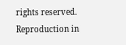rights reserved. Reproduction in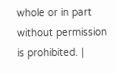whole or in part without permission is prohibited. |